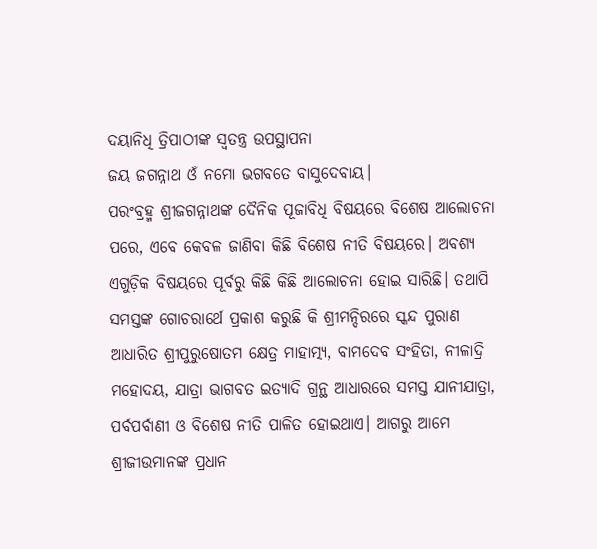ଦୟାନିଧି ତ୍ରିପାଠୀଙ୍କ ସ୍ଵତନ୍ତ୍ର ଉପସ୍ଥାପନା
ଜୟ ଜଗନ୍ନାଥ ଓଁ ନମୋ ଭଗବତେ ବାସୁଦେବାୟ।
ପରଂବ୍ରହ୍ମ ଶ୍ରୀଜଗନ୍ନାଥଙ୍କ ଦୈନିକ ପୂଜାବିଧି ବିଷୟରେ ବିଶେଷ ଆଲୋଚନା ପରେ, ଏବେ କେବଳ ଜାଣିବା କିଛି ବିଶେଷ ନୀତି ବିଷୟରେ। ଅବଶ୍ୟ ଏଗୁଡ଼ିକ ବିଷୟରେ ପୂର୍ବରୁ କିଛି କିଛି ଆଲୋଚନା ହୋଇ ସାରିଛି। ତଥାପି ସମସ୍ତଙ୍କ ଗୋଚରାର୍ଥେ ପ୍ରକାଶ କରୁଛି କି ଶ୍ରୀମନ୍ଦିରରେ ସ୍କନ୍ଦ ପୁରାଣ ଆଧାରିତ ଶ୍ରୀପୁରୁଷୋତମ କ୍ଷେତ୍ର ମାହାତ୍ମ୍ୟ, ବାମଦେବ ସଂହିତା, ନୀଳାଦ୍ରି ମହୋଦୟ, ଯାତ୍ରା ଭାଗବତ ଇତ୍ୟାଦି ଗ୍ରନ୍ଥ ଆଧାରରେ ସମସ୍ତ ଯାନୀଯାତ୍ରା, ପର୍ବପର୍ବାଣୀ ଓ ବିଶେଷ ନୀତି ପାଳିତ ହୋଇଥାଏ। ଆଗରୁ ଆମେ ଶ୍ରୀଜୀଉମାନଙ୍କ ପ୍ରଧାନ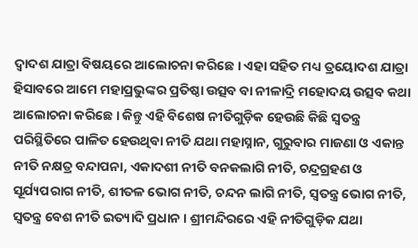ଦ୍ୱାଦଶ ଯାତ୍ରା ବିଷୟରେ ଆଲୋଚନା କରିଛେ। ଏହା ସହିତ ମଧ୍ୟ ତ୍ରୟୋଦଶ ଯାତ୍ରା ହିସାବରେ ଆମେ ମହାପ୍ରଭୁଙ୍କର ପ୍ରତିଷ୍ଠା ଉତ୍ସବ ବା ନୀଳାଦ୍ରି ମହୋଦୟ ଉତ୍ସବ କଥା ଆଲୋଚନା କରିଛେ। କିନ୍ତୁ ଏହି ବିଶେଷ ନୀତିଗୁଡ଼ିକ ହେଉଛି କିଛି ସ୍ୱତନ୍ତ୍ର ପରିସ୍ଥିତିରେ ପାଳିତ ହେଉଥିବା ନୀତି ଯଥା ମହାସ୍ନାନ, ଗୁରୁବାର ମାଜଣା ଓ ଏକାନ୍ତ ନୀତି ନକ୍ଷତ୍ର ବନ୍ଦାପନା, ଏକାଦଶୀ ନୀତି ବନକଲାଗି ନୀତି, ଚନ୍ଦ୍ରଗ୍ରହଣ ଓ ସୂର୍ଯ୍ୟପରାଗ ନୀତି, ଶୀତଳ ଭୋଗ ନୀତି, ଚନ୍ଦନ ଲାଗି ନୀତି, ସ୍ୱତନ୍ତ୍ର ଭୋଗ ନୀତି, ସ୍ୱତନ୍ତ୍ର ବେଶ ନୀତି ଇତ୍ୟାଦି ପ୍ରଧାନ। ଶ୍ରୀମନ୍ଦିରରେ ଏହି ନୀତିଗୁଡ଼ିକ ଯଥା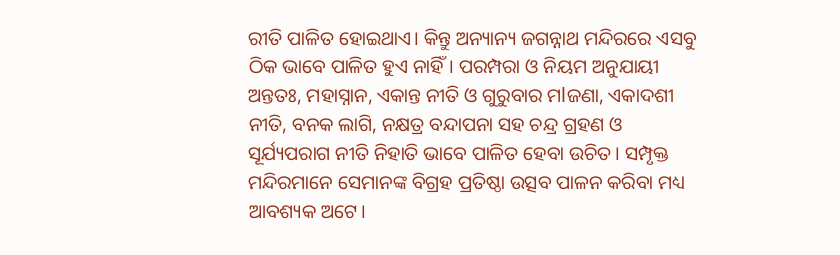ରୀତି ପାଳିତ ହୋଇଥାଏ। କିନ୍ତୁ ଅନ୍ୟାନ୍ୟ ଜଗନ୍ନାଥ ମନ୍ଦିରରେ ଏସବୁ ଠିକ ଭାବେ ପାଳିତ ହୁଏ ନାହିଁ। ପରମ୍ପରା ଓ ନିୟମ ଅନୁଯାୟୀ ଅନ୍ତତଃ, ମହାସ୍ନାନ, ଏକାନ୍ତ ନୀତି ଓ ଗୁରୁବାର ମlଜଣା, ଏକାଦଶୀ ନୀତି, ବନକ ଲାଗି, ନକ୍ଷତ୍ର ବନ୍ଦାପନା ସହ ଚନ୍ଦ୍ର ଗ୍ରହଣ ଓ ସୂର୍ଯ୍ୟପରାଗ ନୀତି ନିହାତି ଭାବେ ପାଳିତ ହେବା ଉଚିତ। ସମ୍ପୃକ୍ତ ମନ୍ଦିରମାନେ ସେମାନଙ୍କ ବିଗ୍ରହ ପ୍ରତିଷ୍ଠା ଉତ୍ସବ ପାଳନ କରିବା ମଧ୍ୟ ଆବଶ୍ୟକ ଅଟେ।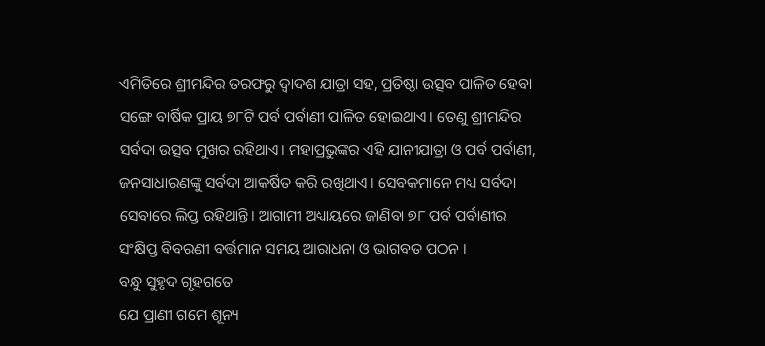ଏମିତିରେ ଶ୍ରୀମନ୍ଦିର ତରଫରୁ ଦ୍ୱାଦଶ ଯାତ୍ରା ସହ, ପ୍ରତିଷ୍ଠା ଉତ୍ସବ ପାଳିତ ହେବା ସଙ୍ଗେ ବାର୍ଷିକ ପ୍ରାୟ ୭୮ଟି ପର୍ବ ପର୍ବାଣୀ ପାଳିତ ହୋଇଥାଏ। ତେଣୁ ଶ୍ରୀମନ୍ଦିର ସର୍ବଦା ଉତ୍ସବ ମୁଖର ରହିଥାଏ। ମହାପ୍ରଭୁଙ୍କର ଏହି ଯାନୀଯାତ୍ରା ଓ ପର୍ବ ପର୍ବାଣୀ, ଜନସାଧାରଣଙ୍କୁ ସର୍ବଦା ଆକର୍ଷିତ କରି ରଖିଥାଏ। ସେବକମାନେ ମଧ୍ୟ ସର୍ବଦା ସେବାରେ ଲିପ୍ତ ରହିଥାନ୍ତି। ଆଗାମୀ ଅଧ୍ୟାୟରେ ଜାଣିବା ୭୮ ପର୍ବ ପର୍ବାଣୀର ସଂକ୍ଷିପ୍ତ ବିବରଣୀ ବର୍ତ୍ତମାନ ସମୟ ଆରାଧନା ଓ ଭାଗବତ ପଠନ ।
ବନ୍ଧୁ ସୁହୃଦ ଗୃହଗତେ
ଯେ ପ୍ରାଣୀ ଗମେ ଶୂନ୍ୟ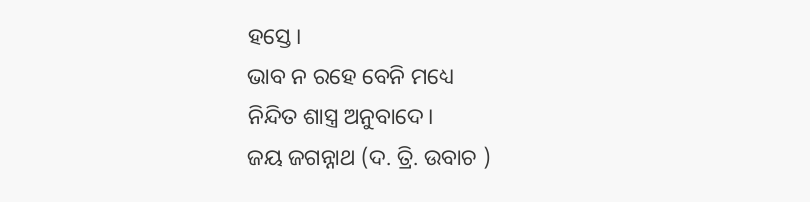ହସ୍ତେ।
ଭାବ ନ ରହେ ବେନି ମଧ୍ୟେ
ନିନ୍ଦିତ ଶାସ୍ତ୍ର ଅନୁବାଦେ।
ଜୟ ଜଗନ୍ନାଥ (ଦ. ତ୍ରି. ଉବାଚ )